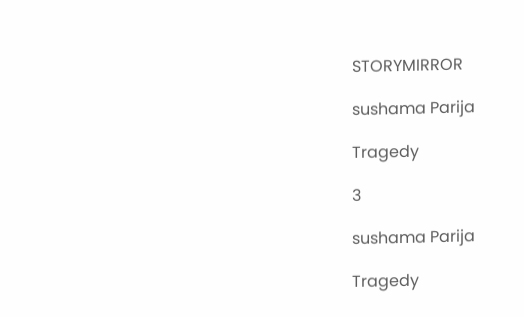STORYMIRROR

sushama Parija

Tragedy

3

sushama Parija

Tragedy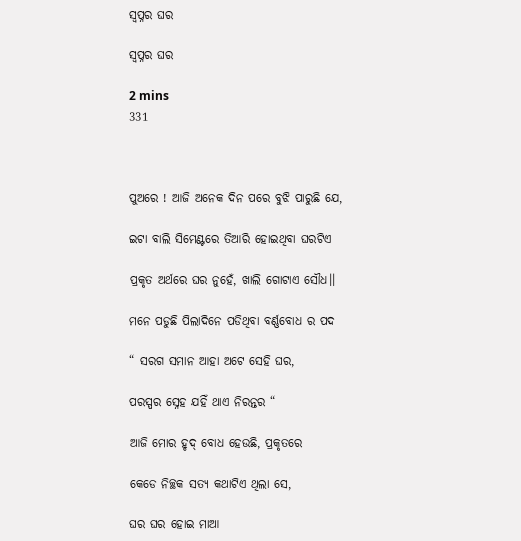ସ୍ୱପ୍ନର ଘର

ସ୍ୱପ୍ନର ଘର

2 mins
331



ପୁଅରେ ! ଆଜି ଅନେକ ଦିନ ପରେ ବୁଝି ପାରୁଛି ଯେ,

ଇଟା ବାଲି ସିମେଣ୍ଟରେ ତିଆରି ହୋଇଥିବା ଘରଟିଏ

ପ୍ରକୃତ ଅର୍ଥରେ ଘର ନୁହେଁ, ଖାଲି ଗୋଟାଏ ସୌଧ।।

ମନେ ପଡୁଛି ପିଲାଦିନେ ପଡିଥିବା ବର୍ଣ୍ଣବୋଧ ର ପଦ

“ ସରଗ ସମାନ ଆହା ଅଟେ ସେହି ଘର,

ପରସ୍ପର ସ୍ନେହ ଯହିଁ ଥାଏ ନିରନ୍ତର “

ଆଜି ମୋର ହୃଦ୍ ବୋଧ ହେଉଛି, ପ୍ରକୃତରେ

କେଡେ ନିଚ୍ଛକ ସତ୍ୟ କଥାଟିଏ ଥିଲା ସେ,

ଘର ଘର ହୋଇ ମାଆ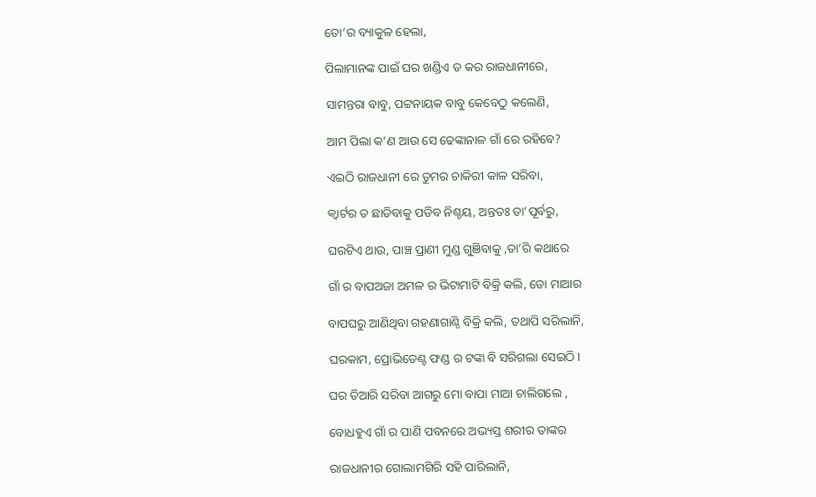ତୋ’ର ବ୍ୟାକୁଳ ହେଲା,

ପିଲାମାନଙ୍କ ପାଇଁ ଘର ଖଣ୍ଡିଏ ତ କର ରାଜଧାନୀରେ,

ସାମନ୍ତରା ବାବୁ, ପଟ୍ଟନାୟକ ବାବୁ କେବେଠୁ କଲେଣି,

ଆମ ପିଲା କ’ଣ ଆଉ ସେ ଢେଙ୍କାନାଳ ଗାଁ ରେ ରହିବେ?

ଏଇଠି ରାଜଧାନୀ ରେ ତୁମର ଚାକିରୀ କାଳ ସରିବା,

କ୍ୱାର୍ଟର ତ ଛାଡିବାକୁ ପଡିବ ନିଶ୍ଚୟ, ଅନ୍ତତଃ ତା’ପୂର୍ବରୁ,

ଘରଟିଏ ଥାଉ, ପାଞ୍ଚ ପ୍ରାଣୀ ମୁଣ୍ଡ ଗୁଞିବାକୁ ,ତା’ରି କଥାରେ

ଗାଁ ର ବାପଅଜା ଅମଳ ର ଭିଟାମାଟି ବିକ୍ରି କଲି, ତୋ ମାଆର

ବାପଘରୁ ଆଣିଥିବା ଗହଣାଗାଣ୍ଠି ବିକ୍ରି କଲି, ତଥାପି ସରିଲାନି,

ଘରକାମ, ପ୍ରୋଭିଡେଣ୍ଟ ଫଣ୍ଡ ର ଟଙ୍କା ବି ସରିଗଲା ସେଇଠି ।

ଘର ତିଆରି ସରିବା ଆଗରୁ ମୋ ବାପା ମାଆ ଚାଲିଗଲେ ,

ବୋଧହୁଏ ଗାଁ ର ପାଣି ପବନରେ ଅଭ୍ୟସ୍ତ ଶରୀର ତାଙ୍କର

ରାଜଧାନୀର ଗୋଲାମଗିରି ସହି ପାରିଲାନି,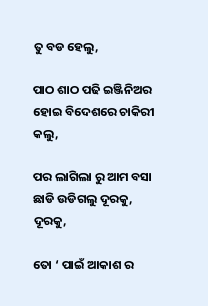ତୁ ବଡ ହେଲୁ,

ପାଠ ଶାଠ ପଢି ଇଞ୍ଜିନିଅର ହୋଇ ବିଦେଶରେ ଚାକିରୀ କଲୁ,

ପର ଲାଗିଲା ରୁ ଆମ ବସା ଛାଡି ଉଡିଗଲୁ ଦୂରକୁ, ଦୂରକୁ,

ତୋ ‘ ପାଇଁ ଆକାଶ ର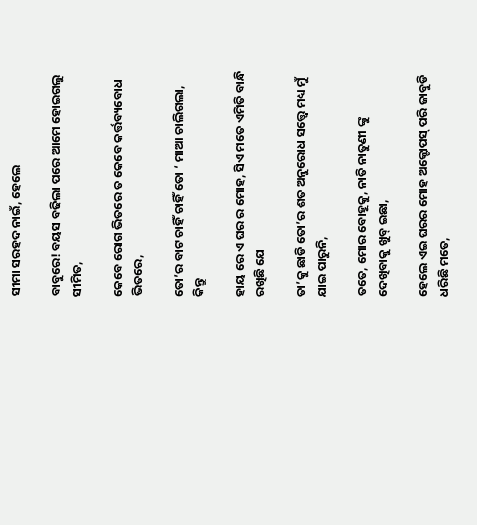ସୀମା ସରହଦ ନାଇଁ, ହେଲେ

ବାବୁରେ! ବୟସ ବଢିଲା ପରେ ଆମେ ହୋଇଗଲୁ ସୀମିତ,

କେବେ ରୋଗ ଭିତରେ ତ କେବେ କର୍ତ୍ତବ୍ୟବୋଧ ଭିତରେ,

ତୋ’ର ବାଟ ଚାହିଁ ଚାହିଁ ତୋ ‘ ମାଆ ଚାଲିଗଲା, କିନ୍ତୁ

ହାୟ ରେ ଏ ଘର ର ମୋହ, ସିଏ ମତେ ଏମିତି ବାନ୍ଧି ରଖିଛି ଯେ

ତା’କୁ ଛାଡି ତୋ’ର ଶତ ଅନୁରୋଧ ସତ୍ତ୍ୱେ ମଧ୍ୟ ମୁଁ ଯାଇ ପାରୁନି,

ତତେ, ମୋର ବୋହୂକୁ, ନାତି ନାତୁଣୀ ଙ୍କୁ ଦେଖିବାକୁ ଖୁବ୍ ଇଛା,

ହେଲେ ଏଇ ଘରର ମୋହ ଅକ୍ଟୋପସ୍ ପରି ଜାବୁଡି ଧରିଛି ମତେ,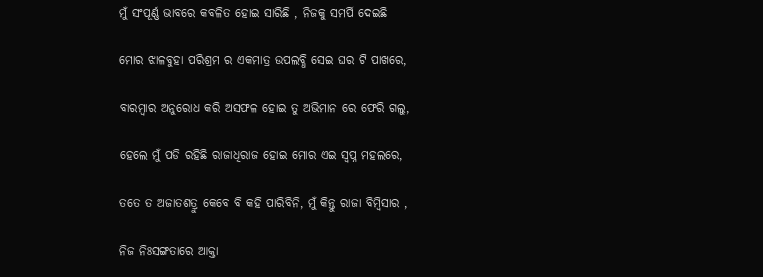ମୁଁ ସଂପୂର୍ଣ୍ଣ ଭାବରେ କବଳିତ ହୋଇ ସାରିଛି , ନିଜକୁ ସମର୍ପି ଦେଇଛି

ମୋର ଝାଳବୁହା ପରିଶ୍ରମ ର ଏକମାତ୍ର ଉପଲବ୍ଧି ସେଇ ଘର ଟି ପାଖରେ,

ବାରମ୍ବାର ଅନୁରୋଧ କରି ଅସଫଳ ହୋଇ ତୁ ଅଭିମାନ ରେ ଫେରି ଗଲୁ,

ହେଲେ ମୁଁ ପଡି ରହିଛି ରାଜାଧିରାଜ ହୋଇ ମୋର ଏଇ ସ୍ୱପ୍ନ ମହଲରେ,

ତତେ ତ ଅଜାତଶତ୍ରୁ କେବେ ବି କହି ପାରିବିନି, ମୁଁ କିନ୍ତୁ ରାଜା ବିମ୍ବିସାର ,

ନିଜ ନିଃସଙ୍ଗତାରେ ଆକ୍ତା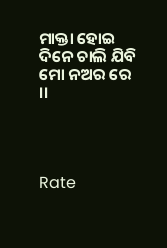ମାକ୍ତା ହୋଇ ଦିନେ ଚାଲି ଯିବି ମୋ ନଅର ରେ ।।




Rate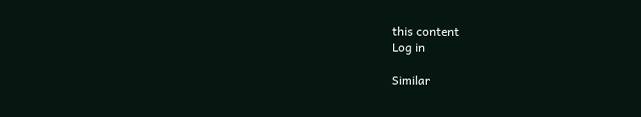this content
Log in

Similar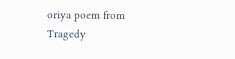oriya poem from Tragedy